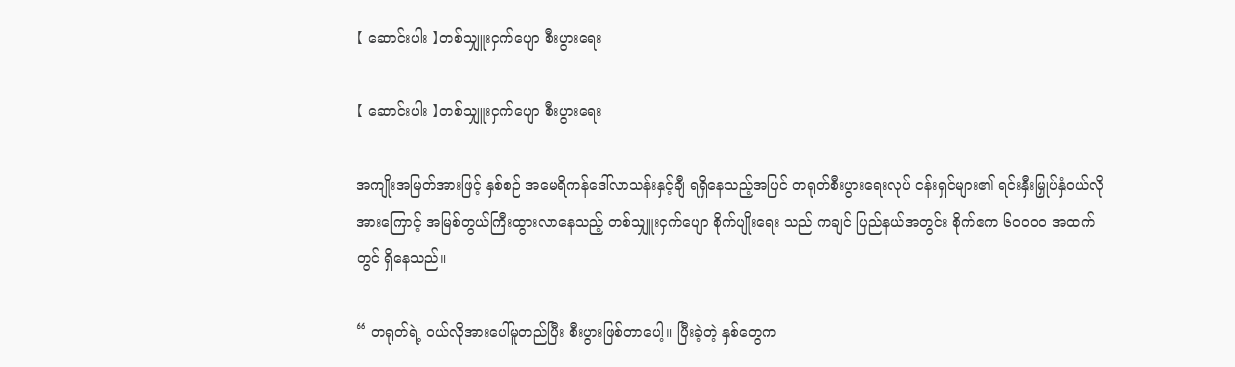【 ဆောင်းပါး 】တစ်သျှူးငှက်ပျော စီးပွားရေး

【 ဆောင်းပါး 】တစ်သျှူးငှက်ပျော စီးပွားရေး

အကျိုးအမြတ်အားဖြင့် နှစ်စဉ် အမေရိကန်ဒေါ်လာသန်းနှင့်ချီ ရရှိနေသည့်အပြင် တရုတ်စီးပွားရေးလုပ် ငန်းရှင်များ၏ ရင်းနှီးမြှုပ်နှံဝယ်လိုအားကြောင့် အမြစ်တွယ်ကြီးထွားလာနေသည့် တစ်သျှူးငှက်ပျော စိုက်ပျိုးရေး သည် ကချင် ပြည်နယ်အတွင်း စိုက်ဧက ၆၀၀၀၀ အထက်တွင် ရှိနေသည်။

“ တရုတ်ရဲ့ ဝယ်လိုအားပေါ်မူတည်ပြီး စီးပွားဖြစ်တာပေါ့။ ပြီးခဲ့တဲ့ နှစ်တွေက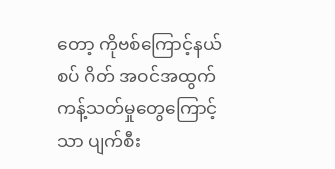တော့ ကိုဗစ်ကြောင့်နယ်စပ် ဂိတ် အဝင်အထွက်ကန့်သတ်မှုတွေကြောင့်သာ ပျက်စီး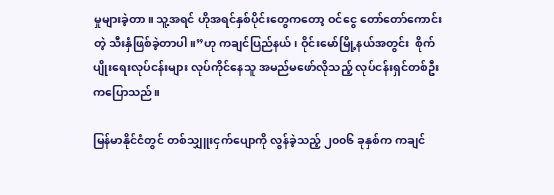မှုများခဲ့တာ။ သူ့အရင် ဟိုအရင်နှစ်ပိုင်းတွေကတော့ ဝင်ငွေ တော်တော်ကောင်းတဲ့ သီးနှံဖြစ်ခဲ့တာပါ။”ဟု ကချင်ပြည်နယ်၊ ဝိုင်းမော်မြို့နယ်အတွင်း  စိုက်ပျိုးရေးလုပ်ငန်းများ လုပ်ကိုင်နေသူ အမည်မဖော်လိုသည့် လုပ်ငန်းရှင်တစ်ဦးကပြောသည်။

မြန်မာနိုင်ငံတွင် တစ်သျှူးငှက်ပျောကို လွန်ခဲ့သည့် ၂၀၀၆ ခုနှစ်က ကချင်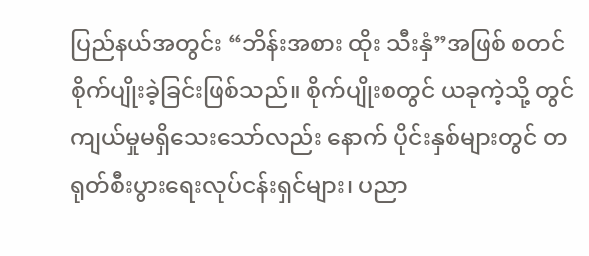ပြည်နယ်အတွင်း “ဘိန်းအစား ထိုး သီးနှံ”အဖြစ် စတင်စိုက်ပျိုးခဲ့ခြင်းဖြစ်သည်။ စိုက်ပျိုးစတွင် ယခုကဲ့သို့ တွင်ကျယ်မှုမရှိသေးသော်လည်း နောက် ပိုင်းနှစ်များတွင် တရုတ်စီးပွားရေးလုပ်ငန်းရှင်များ၊ ပညာ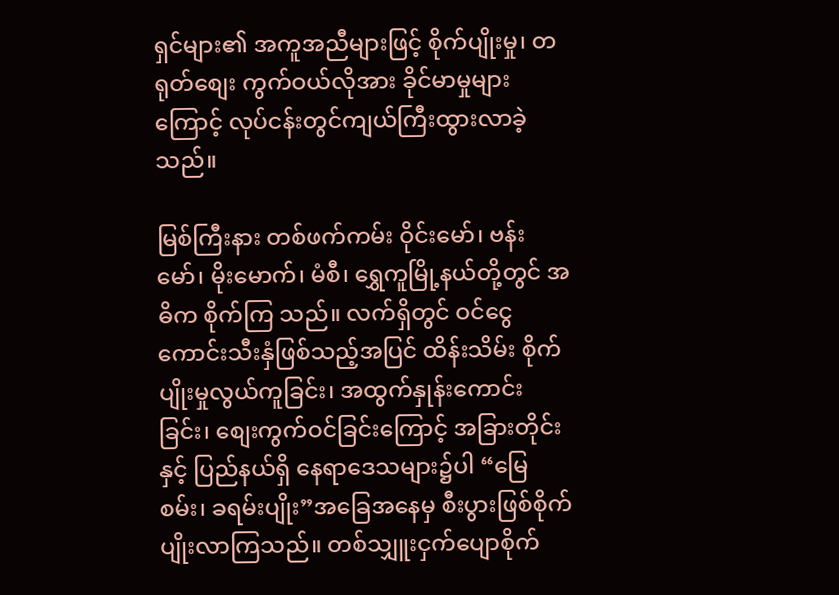ရှင်များ၏ အကူအညီများဖြင့် စိုက်ပျိုးမှု၊ တရုတ်စျေး ကွက်ဝယ်လိုအား ခိုင်မာမှုများကြောင့် လုပ်ငန်းတွင်ကျယ်ကြီးထွားလာခဲ့သည်။

မြစ်ကြီးနား တစ်ဖက်ကမ်း ဝိုင်းမော်၊ ဗန်းမော်၊ မိုးမောက်၊ မံစီ၊ ရွှေကူမြို့နယ်တို့တွင် အဓိက စိုက်ကြ သည်။ လက်ရှိတွင် ဝင်ငွေကောင်းသီးနှံဖြစ်သည့်အပြင် ထိန်းသိမ်း စိုက်ပျိုးမှုလွယ်ကူခြင်း၊ အထွက်နှုန်းကောင်း ခြင်း၊ စျေးကွက်ဝင်ခြင်းကြောင့် အခြားတိုင်းနှင့် ပြည်နယ်ရှိ နေရာဒေသများ၌ပါ “မြေစမ်း၊ ခရမ်းပျိုး”အခြေအနေမှ စီးပွားဖြစ်စိုက်ပျိုးလာကြသည်။ တစ်သျှူးငှက်ပျောစိုက်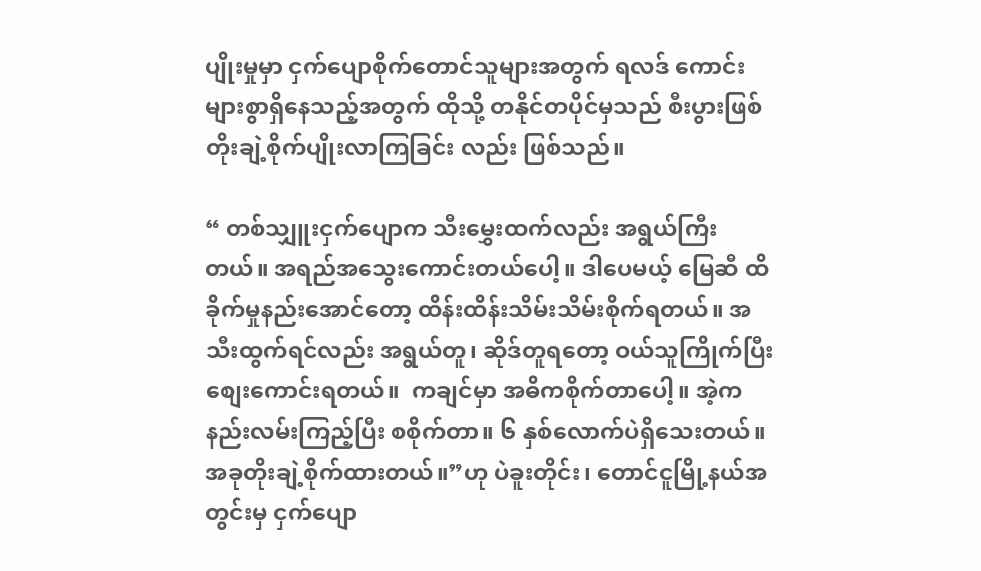ပျိုးမှုမှာ ငှက်ပျောစိုက်တောင်သူများအတွက် ရလဒ် ကောင်း များစွာရှိနေသည့်အတွက် ထိုသို့ တနိုင်တပိုင်မှသည် စီးပွားဖြစ် တိုးချဲ့စိုက်ပျိုးလာကြခြင်း လည်း ဖြစ်သည်။

“ တစ်သျှူးငှက်ပျောက သီးမွှေးထက်လည်း အရွယ်ကြီးတယ်။ အရည်အသွေးကောင်းတယ်ပေါ့။ ဒါပေမယ့် မြေဆီ ထိခိုက်မှုနည်းအောင်တော့ ထိန်းထိန်းသိမ်းသိမ်းစိုက်ရတယ်။ အသီးထွက်ရင်လည်း အရွယ်တူ၊ ဆိုဒ်တူရတော့ ဝယ်သူကြိုက်ပြီး စျေးကောင်းရတယ်။  ကချင်မှာ အဓိကစိုက်တာပေါ့။ အဲ့က နည်းလမ်းကြည့်ပြီး စစိုက်တာ။ ၆ နှစ်လောက်ပဲရှိသေးတယ်။ အခုတိုးချဲ့စိုက်ထားတယ်။”ဟု ပဲခူးတိုင်း၊ တောင်ငူမြို့နယ်အတွင်းမှ ငှက်ပျော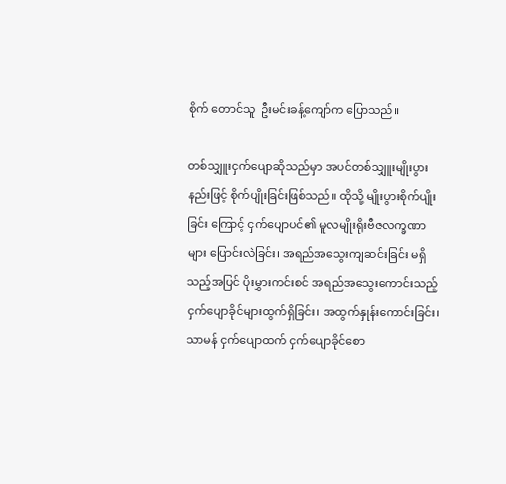စိုက် တောင်သူ  ဦး‌မင်းခန့်ကျော်က ပြောသည်။

တစ်သျှူးငှက်ပျောဆိုသည်မှာ အပင်တစ်သျှူးမျိုးပွားနည်းဖြင့် စိုက်ပျိုးခြင်းဖြစ်သည်။ ထိုသို့ မျိုးပွားစိုက်ပျိုးခြင်း ကြောင့် ငှက်ပျောပင်၏ မူလမျိုးရိုးဗီဇလက္ခဏာများ ပြောင်းလဲခြင်း၊ အရည်အသွေးကျဆင်းခြင်း မရှိသည့်အပြင် ပိုးမွှားကင်းစင် အရည်အသွေးကောင်းသည့်  ငှက်ပျောခိုင်များထွက်ရှိခြင်း၊ အထွက်နှုန်းကောင်းခြင်း၊ သာမန် ငှက်ပျောထက် ငှက်ပျောခိုင်စော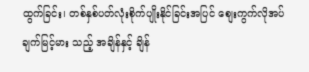ထွက်ခြင်း၊ တစ်နှစ်ပတ်လုံးစိုက်ပျိုးနိုင်ခြင်းအပြင် စျေးကွက်လိုအပ်ချက်မြင့်မား သည့် အချိန်နှင့် ချိန်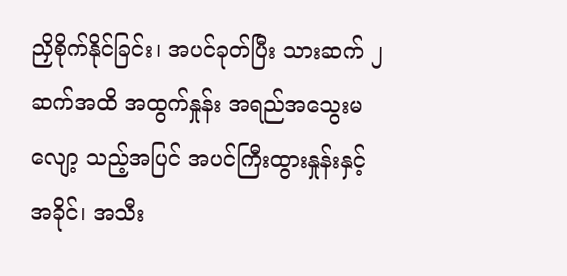ညှိစိုက်နိုင်ခြင်း၊ အပင်ခုတ်ပြီး သားဆက် ၂ ဆက်အထိ အထွက်နှုန်း အရည်အသွေးမလျော့ သည့်အပြင် အပင်ကြီးထွားနှုန်းနှင့် အခိုင်၊ အသီး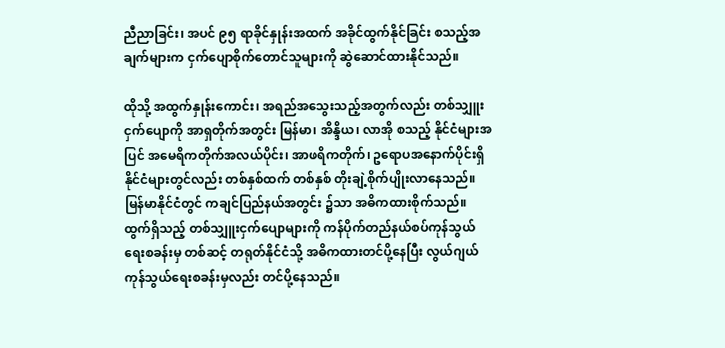ညီညာခြင်း၊ အပင် ၉၅ ရာခိုင်နှုန်းအထက် အခိုင်ထွက်နိုင်ခြင်း စသည့်အချက်များက ငှက်ပျောစိုက်တောင်သူများကို ဆွဲဆောင်ထားနိုင်သည်။

ထိုသို့ အထွက်နှုန်းကောင်း၊ အရည်အသွေးသည့်အတွက်လည်း တစ်သျှူးငှက်ပျောကို အာရှတိုက်အတွင်း မြန်မာ၊ အိန္ဒိယ၊ လာအို စသည့် နိုင်ငံများအပြင် အမေရိကတိုက်အလယ်ပိုင်း၊ အာဖရိကတိုက်၊ ဥရောပအနောက်ပိုင်းရှိ နိုင်ငံများတွင်လည်း တစ်နှစ်ထက် တစ်နှစ် တိုးချဲ့စိုက်ပျိုးလာနေသည်။ မြန်မာနိုင်ငံတွင် ကချင်ပြည်နယ်အတွင်း ၌သာ အဓိကထားစိုက်သည်။ ထွက်ရှိသည့် တစ်သျှူးငှက်ပျောများကို ကန်ပိုက်တည်နယ်စပ်ကုန်သွယ် ရေးစခန်းမှ တစ်ဆင့် တရုတ်နိုင်ငံသို့ အဓိကထားတင်ပို့နေပြီး လွယ်ဂျယ်ကုန်သွယ်ရေးစခန်းမှလည်း တင်ပို့နေသည်။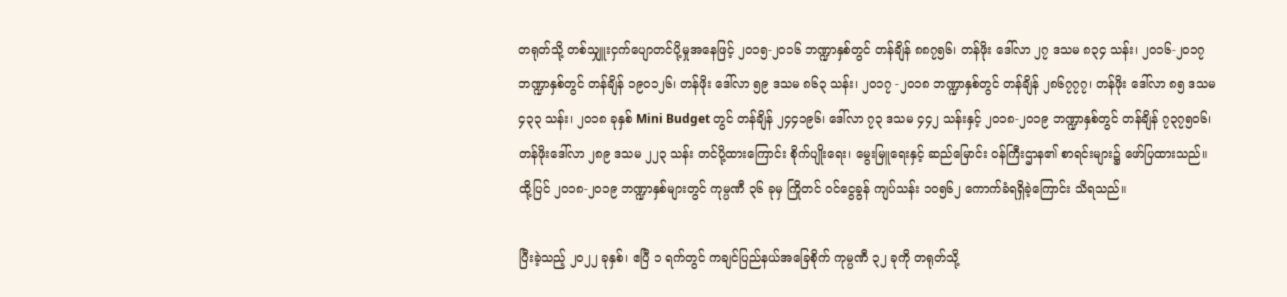တရုတ်သို့ တစ်သျှူးငှက်ပျောတင်ပို့မှုအနေဖြင့် ၂၀၁၅-၂၀၁၆ ဘဏ္ဍာနှစ်တွင် တန်ချိန် ၈၈၇၅၆၊ တန်ဖိုး ဒေါ်လာ ၂၇ ဒသမ ၈၃၄ သန်း၊ ၂၀၁၆-၂၀၁၇ ဘဏ္ဍာနှစ်တွင် တန်ချိန် ၁၉၀၁၂၆၊ တန်ဖိုး ဒေါ်လာ ၅၉ ဒသမ ၈၆၃ သန်း၊ ၂၀၁၇ -၂၀၁၈ ဘဏ္ဍာနှစ်တွင် တန်ချိန် ၂၈၆၇၇၇၊ တန်ဖိုး ဒေါ်လာ ၈၅ ဒသမ ၄၃၃ သန်း၊ ၂၀၁၈ ခုနှစ် Mini Budget တွင် တန်ချိန် ၂၄၄၁၉၆၊ ဒေါ်လာ ၇၃ ဒသမ ၄၄၂ သန်းနှင့် ၂၀၁၈-၂၀၁၉ ဘဏ္ဍာနှစ်တွင် တန်ချိန် ၇၃၇၅၀၆၊ တန်ဖိုးဒေါ်လာ ၂၈၉ ဒသမ ၂၂၃ သန်း တင်ပို့ထားကြောင်း စိုက်ပျိုးရေး၊ မွေးမြူရေးနှင့် ဆည်မြောင်း ဝန်ကြီးဌာန၏ စာရင်းများ၌ ဖော်ပြထားသည်။ ထို့ပြင် ၂၀၁၈-၂၀၁၉ ဘဏ္ဍာနှစ်များတွင် ကုမ္ပဏီ ၃၆ ခုမှ ကြိုတင် ဝင်ငွေခွန် ကျပ်သန်း ၁၀၅၆၂ ကောက်ခံရရှိခဲ့ကြောင်း သိရသည်။

ပြီးခဲ့သည့် ၂၀၂၂ ခုနှစ်၊ ဧပြီ ၁ ရက်တွင် ကချင်ပြည်နယ်အခြေစိုက် ကုမ္ပဏီ ၃၂ ခုကို တရုတ်သို့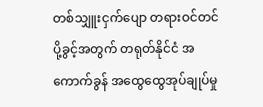တစ်သျှူးငှက်ပျော တရားဝင်တင်ပို့ခွင့်အတွက် တရုတ်နိုင်ငံ အကောက်ခွန် အထွေထွေအုပ်ချုပ်မှု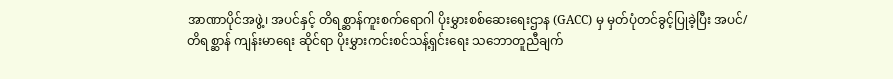အာဏာပိုင်အဖွဲ့၊ အပင်နှင့် တိရစ္ဆာန်ကူးစက်ရောဂါ ပိုးမွှားစစ်ဆေးရေးဌာန (GACC) မှ မှတ်ပုံတင်ခွင့်ပြုခဲ့ပြီး အပင်/ တိရစ္ဆာန် ကျန်းမာရေး ဆိုင်ရာ ပိုးမွှားကင်းစင်သန့်ရှင်းရေး သဘောတူညီချက်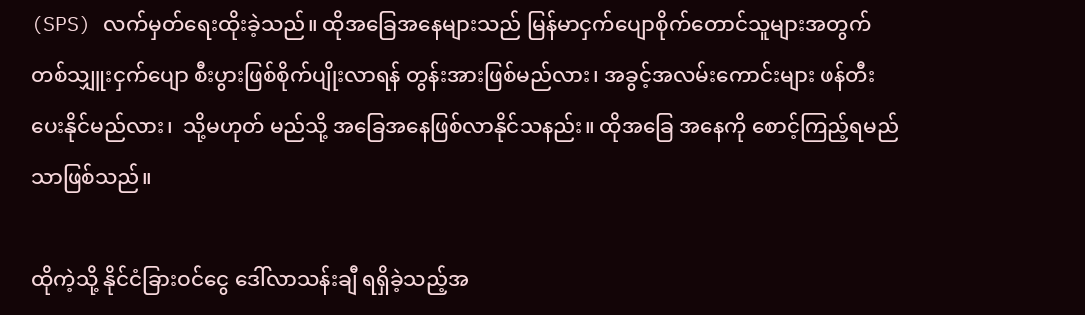(SPS) လက်မှတ်ရေးထိုးခဲ့သည်။ ထိုအခြေအနေများသည် မြန်မာငှက်ပျောစိုက်တောင်သူများအတွက် တစ်သျှူးငှက်ပျော စီးပွားဖြစ်စိုက်ပျိုးလာရန် တွန်းအားဖြစ်မည်လား၊ အခွင့်အလမ်းကောင်းများ ဖန်တီးပေးနိုင်မည်လား၊  သို့မဟုတ် မည်သို့ အခြေအနေဖြစ်လာနိုင်သနည်း။ ထိုအခြေ အနေကို စောင့်ကြည့်ရမည်သာဖြစ်သည်။

ထိုကဲ့သို့ နိုင်ငံခြားဝင်ငွေ ဒေါ်လာသန်းချီ ရရှိခဲ့သည့်အ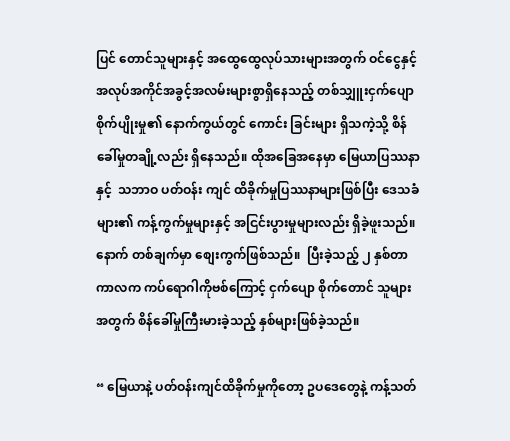ပြင် တောင်သူများနှင့် အထွေထွေလုပ်သားများအတွက် ဝင်ငွေနှင့် အလုပ်အကိုင်အခွင့်အလမ်းများစွာရှိနေသည့် တစ်သျှူးငှက်ပျော စိုက်ပျိုးမှု၏ နောက်ကွယ်တွင် ကောင်း ခြင်းများ ရှိသကဲ့သို့ စိန်ခေါ်မှုတချို့လည်း ရှိနေသည်။ ထိုအခြေအနေမှာ မြေယာပြဿနာနှင့်  သဘာဝ ပတ်ဝန်း ကျင် ထိခိုက်မှုပြဿနာများဖြစ်ပြီး ဒေသခံများ၏ ကန့်ကွက်မှုများနှင့် အငြင်းပွားမှုများလည်း ရှိခဲ့ဖူးသည်။ နောက် တစ်ချက်မှာ စျေးကွက်ဖြစ်သည်။  ပြီးခဲ့သည့် ၂ နှစ်တာကာလက ကပ်ရောဂါကိုဗစ်ကြောင့် ငှက်ပျော စိုက်တောင် သူများအတွက် စိန်ခေါ်မှုကြီးမားခဲ့သည့် နှစ်များဖြစ်ခဲ့သည်။

“ မြေယာနဲ့ ပတ်ဝန်းကျင်ထိခိုက်မှုကိုတော့ ဥပဒေတွေနဲ့ ကန့်သတ်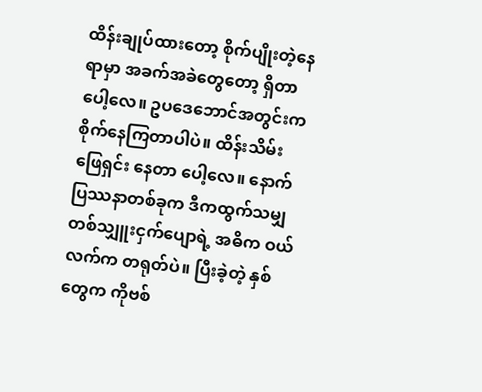ထိန်းချုပ်ထားတော့ စိုက်ပျိုးတဲ့နေရာမှာ အခက်အခဲတွေတော့ ရှိတာပေါ့လေ။ ဥပဒေဘောင်အတွင်းက စိုက်နေကြတာပါပဲ။ ထိန်းသိမ်း ဖြေရှင်း နေတာ ပေါ့လေ။ နောက်ပြဿနာတစ်ခုက ဒီကထွက်သမျှ တစ်သျှူးငှက်ပျောရဲ့ အဓိက ဝယ်လက်က တရုတ်ပဲ။ ပြီးခဲ့တဲ့ နှစ်တွေက ကိုဗစ်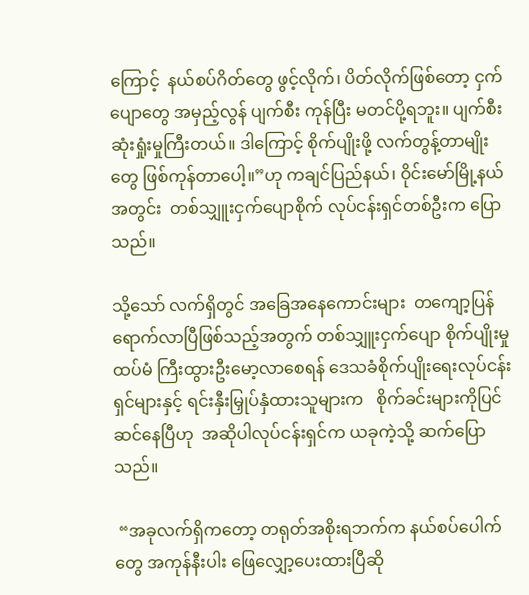ကြောင့်  နယ်စပ်ဂိတ်တွေ ဖွင့်လိုက်၊ ပိတ်လိုက်ဖြစ်တော့ ငှက်ပျောတွေ အမှည့်လွန် ပျက်စီး ကုန်ပြီး မတင်ပို့ရဘူး။ ပျက်စီးဆုံးရှုံးမှုကြီးတယ်။ ဒါကြောင့် စိုက်ပျိုးဖို့ လက်တွန့်တာမျိုးတွေ ဖြစ်ကုန်တာပေါ့။”ဟု ကချင်ပြည်နယ်၊ ဝိုင်းမော်မြို့နယ်အတွင်း  တစ်သျှူးငှက်ပျောစိုက် လုပ်ငန်းရှင်တစ်ဦးက ပြောသည်။

သို့သော် လက်ရှိတွင် အခြေအနေကောင်းများ  တကျော့ပြန်ရောက်လာပြီဖြစ်သည့်အတွက် တစ်သျှူးငှက်ပျော စိုက်ပျိုးမှု ထပ်မံ ကြီးထွားဦးမော့လာစေရန် ဒေသခံစိုက်ပျိုးရေးလုပ်ငန်းရှင်များနှင့် ရင်းနှီးမြှုပ်နှံထားသူများက   စိုက်ခင်းများကိုပြင်ဆင်နေပြီဟု  အဆိုပါလုပ်ငန်းရှင်က ယခုကဲ့သို့ ဆက်ပြောသည်။

 “အခုလက်ရှိကတော့ တရုတ်အစိုးရဘက်က နယ်စပ်ပေါက်တွေ အကုန်နီးပါး ဖြေလျှော့ပေးထားပြီဆို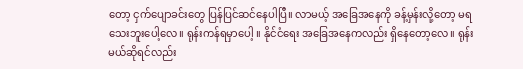တော့ ငှက်ပျောခင်းတွေ ပြန်ပြင်ဆင်နေပါပြီ။ လာမယ့် အခြေအနေကို ခန့်မှန်းလို့တော့ မရသေးဘူးပေါ့လေ။ ရုန်းကန်ရမှာပေါ့ ။ နိုင်ငံရေး အခြေအနေကလည်း ရှိနေတော့လေ။ ရုန်းမယ်ဆိုရင်လည်း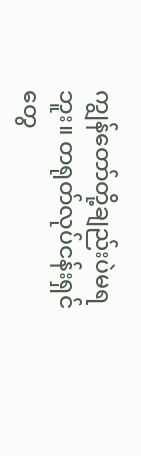ကျွန်တော်တို့ချည်းပဲမရဘူး။ တရုတ်လုပ်ငန်းရှင်တွေ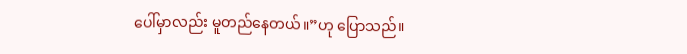ပေါ်မှာလည်း မူတည်နေတယ်။”ဟု ပြောသည်။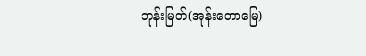ဘုန်းမြတ်(အုန်းတောမြေ)